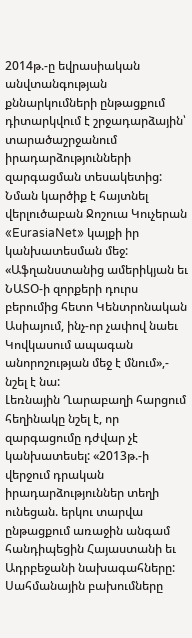2014թ.-ը եվրասիական անվտանգության քննարկումների ընթացքում դիտարկվում է շրջադարձային՝ տարածաշրջանում իրադարձությունների զարգացման տեսակետից: Նման կարծիք է հայտնել վերլուծաբան Ջոշուա Կուչերան «EurasiaNet» կայքի իր կանխատեսման մեջ: «Աֆղանստանից ամերիկյան եւ ՆԱՏՕ-ի զորքերի դուրս բերումից հետո Կենտրոնական Ասիայում, ինչ-որ չափով նաեւ Կովկասում ապագան անորոշության մեջ է մնում»,- նշել է նա:
Լեռնային Ղարաբաղի հարցում հեղինակը նշել է, որ զարգացումը դժվար չէ կանխատեսել: «2013թ.-ի վերջում դրական իրադարձություններ տեղի ունեցան. երկու տարվա ընթացքում առաջին անգամ հանդիպեցին Հայաստանի եւ Ադրբեջանի նախագահները: Սահմանային բախումները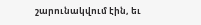շարունակվում էին, եւ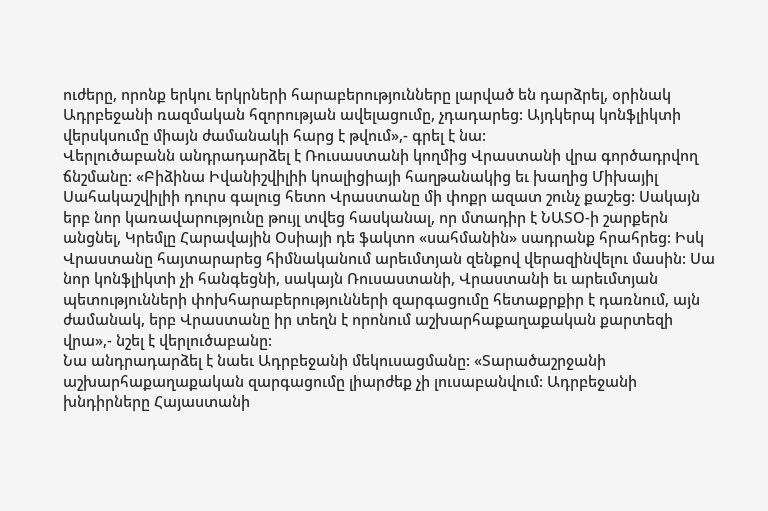ուժերը, որոնք երկու երկրների հարաբերությունները լարված են դարձրել, օրինակ Ադրբեջանի ռազմական հզորության ավելացումը, չդադարեց: Այդկերպ կոնֆլիկտի վերսկսումը միայն ժամանակի հարց է թվում»,- գրել է նա:
Վերլուծաբանն անդրադարձել է Ռուսաստանի կողմից Վրաստանի վրա գործադրվող ճնշմանը: «Բիձինա Իվանիշվիլիի կոալիցիայի հաղթանակից եւ խաղից Միխայիլ Սահակաշվիլիի դուրս գալուց հետո Վրաստանը մի փոքր ազատ շունչ քաշեց: Սակայն երբ նոր կառավարությունը թույլ տվեց հասկանալ, որ մտադիր է ՆԱՏՕ-ի շարքերն անցնել, Կրեմլը Հարավային Օսիայի դե ֆակտո «սահմանին» սադրանք հրահրեց: Իսկ Վրաստանը հայտարարեց հիմնականում արեւմտյան զենքով վերազինվելու մասին: Սա նոր կոնֆլիկտի չի հանգեցնի, սակայն Ռուսաստանի, Վրաստանի եւ արեւմտյան պետությունների փոխհարաբերությունների զարգացումը հետաքրքիր է դառնում, այն ժամանակ, երբ Վրաստանը իր տեղն է որոնում աշխարհաքաղաքական քարտեզի վրա»,- նշել է վերլուծաբանը:
Նա անդրադարձել է նաեւ Ադրբեջանի մեկուսացմանը: «Տարածաշրջանի աշխարհաքաղաքական զարգացումը լիարժեք չի լուսաբանվում: Ադրբեջանի խնդիրները Հայաստանի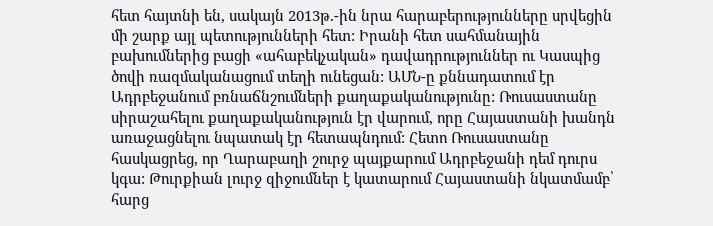հետ հայտնի են, սակայն 2013թ.-ին նրա հարաբերությունները սրվեցին մի շարք այլ պետությունների հետ: Իրանի հետ սահմանային բախումներից բացի «ահաբեկչական» դավադրություններ ու Կասպից ծովի ռազմականացում տեղի ունեցան: ԱՄՆ-ը քննադատում էր Ադրբեջանում բռնաճնշումների քաղաքականությունը: Ռուսաստանը սիրաշահելու քաղաքականություն էր վարում, որը Հայաստանի խանդն առաջացնելու նպատակ էր հետապնդում: Հետո Ռուսաստանը հասկացրեց, որ Ղարաբաղի շուրջ պայքարում Ադրբեջանի դեմ դուրս կգա: Թուրքիան լուրջ զիջումներ է կատարում Հայաստանի նկատմամբ՝ հարց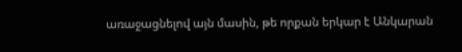առաջացնելով այն մասին, թե որքան երկար է Անկարան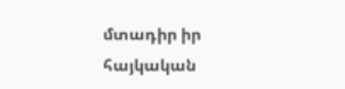մտադիր իր հայկական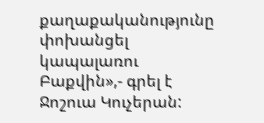քաղաքականությունը փոխանցել կապալառու Բաքվին»,- գրել է Ջոշուա Կուչերան: